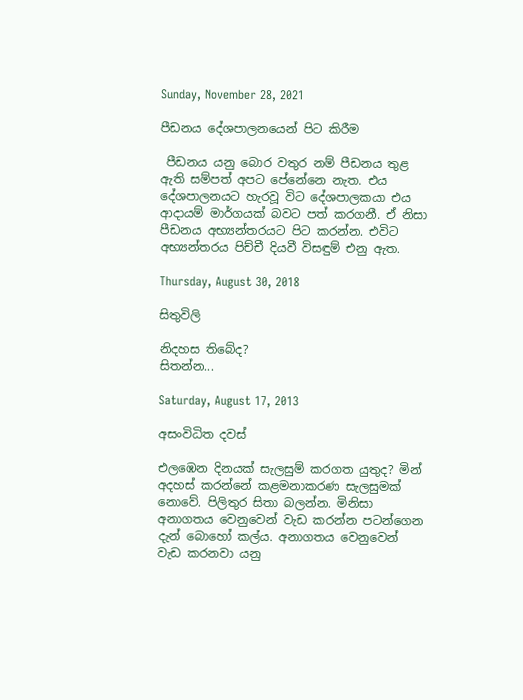Sunday, November 28, 2021

පීඩනය දේශපාලනයෙන් පිට කිරීම

 පීඩනය යනු බොර වතුර නම් පීඩනය තුළ ඇති සම්පත් අපට පේනේනෙ නැත. එය දේශපාලනයට හැරවූ විට දේශපාලකයා එය ආදායම් මාර්ගයක් බවට පත් කරගනී. ඒ නිසා පීඩනය අභ්‍යන්තරයට පිට කරන්න. එවිට අභ්‍යන්තරය පිච්චී දියවී විසඳුම් එනු ඇත.

Thursday, August 30, 2018

සිතුවිලි

නිදහස තිබේද?
සිතන්න...

Saturday, August 17, 2013

අසංවිධිත දවස්

එලඹෙන දිනයක් සැලසුම් කරගත යුතුද? මින් අදහස් කරන්නේ කළමනාකරණ සැලසුමක් නොවේ. පිලිතුර සිතා බලන්න. මිනිසා අනාගතය වෙනුවෙන් වැඩ කරන්න පටන්ගෙන දැන් බොහෝ කල්ය. අනාගතය වෙනුවෙන් වැඩ කරනවා යනු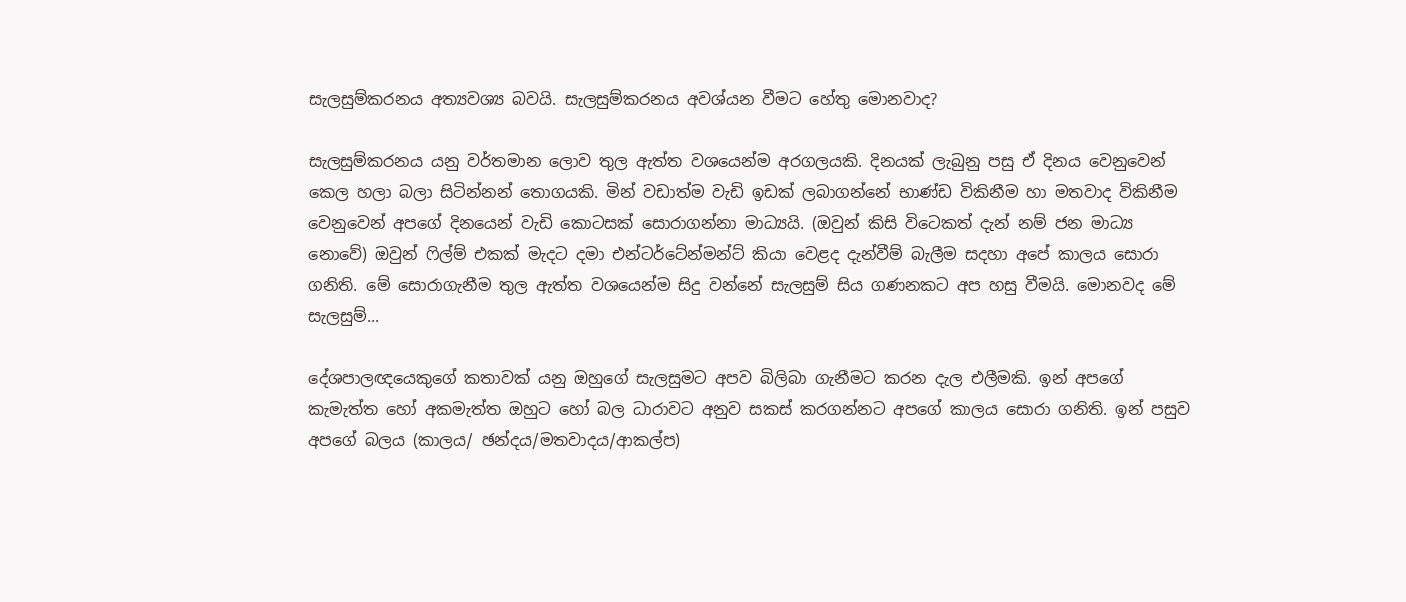සැලසුම්කරනය අත්‍යවශ්‍ය බවයි. සැලසුම්කරනය අවශ්යන වීමට හේතු මොනවාද?

සැලසුම්කරනය යනු වර්තමාන ලොව තුල ඇත්ත වශයෙන්ම අරගලයකි. දිනයක් ලැබුනු පසු ඒ දිනය වෙනුවෙන් කෙල හලා බලා සිටින්නන් තොගයකි. මින් වඩාත්ම වැඩි ඉඩක් ලබාගන්නේ භාණ්ඩ විකිනීම හා මතවාද විකිනීම වෙනුවෙන් අපගේ දිනයෙන් වැඩි කොටසක් සොරාගන්නා මාධ්‍යයි. (ඔවුන් කිසි විටෙකත් දැන් නම් ජන මාධ්‍ය නොවේ) ඔවුන් ෆිල්ම් එකක් මැදට දමා එන්ටර්ටේන්මන්ට් කියා වෙළද දැන්වීම් බැලීම සදහා අපේ කාලය සොරා ගනිති. මේ සොරාගැනීම තුල ඇත්ත වශයෙන්ම සිදු වන්නේ සැලසුම් සිය ගණනකට අප හසු වීමයි. මොනවද මේ සැලසුම්...

දේශපාලඥයෙකුගේ කතාවක් යනු ඔහුගේ සැලසුමට අපව බිලිබා ගැනීමට කරන දැල එලීමකි. ඉන් අපගේ කැමැත්ත හෝ අකමැත්ත ඔහුට හෝ බල ධාරාවට අනුව සකස් කරගන්නට අපගේ කාලය සොරා ගනිති. ඉන් පසුව අපගේ බලය (කාලය/ ඡන්දය/මතවාදය/ආකල්ප)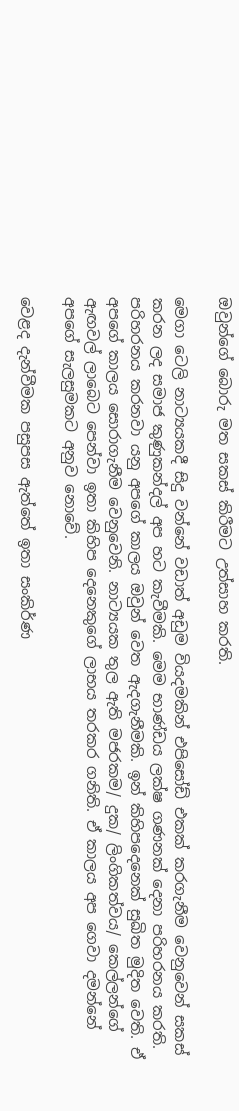ඔවුන්ගේ බොරු මත සකස් කිරීමට උත්සාහ කරති.

මෙගා ටෙලි නාට්‍යයකදී සිදු වන්නේ වඩාත් අඩුම වියදමකින් එපිසෝඩ් එකක් කරගැනීම වෙනුවෙන් සකස් කරන ලද සමාජ කුණුකන්දල් අප හට කැවීමකි. මෙම භාණ්ඩය ලක්ෂ ගණනක් දෙනා පරිහරනය කරති. පරිහරනය කරනවා යනු අපගේ කාලය ඔවුන් වෙත ඇදගැනීමකි. ඉන් කිහිපදෙනෙක් සුඛිත මුදිත වෙති. ඒ අපගේ කාලය සොරාගැනීම වෙනුවෙනි. නාට්‍යයක තුල ඇති මජරකම/ දුක/ ලිංගිකත්වය/ කෙල්ලන්ගේ ඇඟවල් ලාබෙට පෙන්වා ඉතා කිහිප දෙනෙකුගේ ලාභය තරකර ගනිති. ඒ කාලය අප ගෙවා දමන්නේ අපගේ සැලසුමකට අනුව නොවේ.

වෙළද දැන්වීමක පසුපස ඇත්තේ ඉතා සංකිර්ණ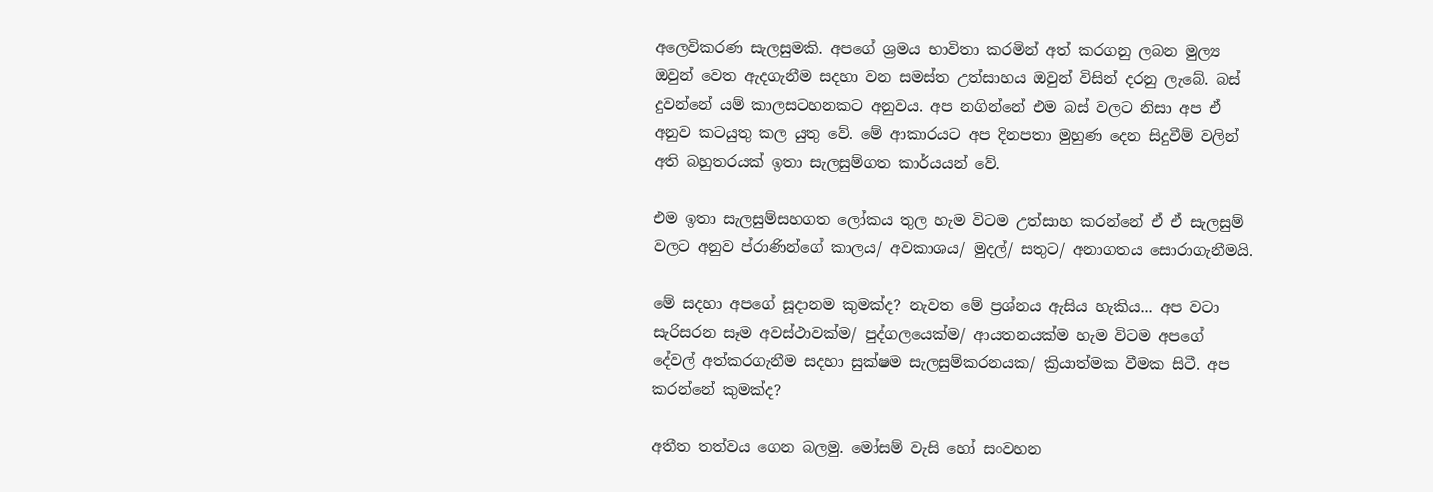අලෙවිකරණ සැලසුමකි. අපගේ ශ්‍රමය භාවිතා කරමින් අත් කරගනු ලබන මුල්‍ය ඔවුන් වෙත ඇදගැනීම සදහා වන සමස්ත උත්සාහය ඔවුන් විසින් දරනු ලැබේ. බස් දුවන්නේ යම් කාලසටහනකට අනුවය. අප නගින්නේ එම බස් වලට නිසා අප ඒ අනුව කටයුතු කල යුතු වේ. මේ ආකාරයට අප දිනපතා මුහුණ දෙන සිදුවීම් වලින් අති බහුතරයක් ඉතා සැලසුම්ගත කාර්යයන් වේ.

එම ඉතා සැලසුම්සහගත ලෝකය තුල හැම විටම උත්සාහ කරන්නේ ඒ ඒ සැලසුම් වලට අනුව ප්රාණින්ගේ කාලය/ අවකාශය/ මුදල්/ සතුට/ අනාගතය සොරාගැනීමයි.

මේ සදහා අපගේ සූදානම කුමක්ද? නැවත මේ ප්‍රශ්නය ඇසිය හැකිය... අප වටා සැරිසරන සෑම අවස්ථාවක්ම/ පුද්ගලයෙක්ම/ ආයතනයක්ම හැම විටම අපගේ දේවල් අත්කරගැනීම සදහා සුක්ෂම සැලසුම්කරනයක/ ක්‍රියාත්මක වීමක සිටී. අප කරන්නේ කුමක්ද?

අතීත තත්වය ගෙන බලමු. මෝසම් වැසි හෝ සංවහන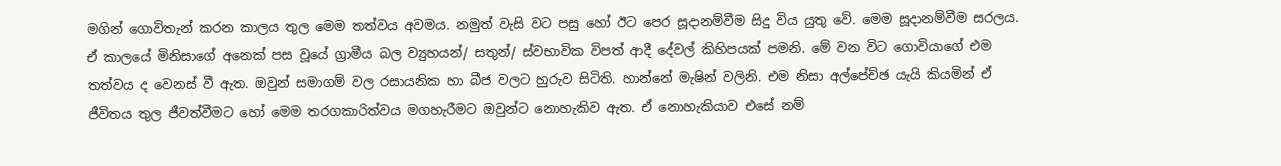මගින් ගොවිතැන් කරන කාලය තුල මෙම තත්වය අවමය. නමුත් වැසි වට පසු හෝ ඊට පෙර සූදානම්වීම සිදු විය යුතු වේ. මෙම සූදානම්වීම සරලය. ඒ කාලයේ මිනිසාගේ අනෙක් පස වූයේ ග්‍රාමීය බල ව්‍යුහයන්/ සතුන්/ ස්වභාවික විපත් ආදී දේවල් කිහිපයක් පමනි. මේ වන විට ගොවියාගේ එම තත්වය ද වෙනස් වී ඇත. ඔවුන් සමාගම් වල රසායනික හා බීජ වලට හුරුව සිටිති. හාන්නේ මැෂින් වලිනි. එම නිසා අල්පේච්ඡ යැයි කියමින් ඒ ජීවිතය තුල ජීවත්වීමට හෝ මෙම තරගකාරිත්වය මගහැරීමට ඔවුන්ට නොහැකිව ඇත. ඒ නොහැකියාව එසේ නම්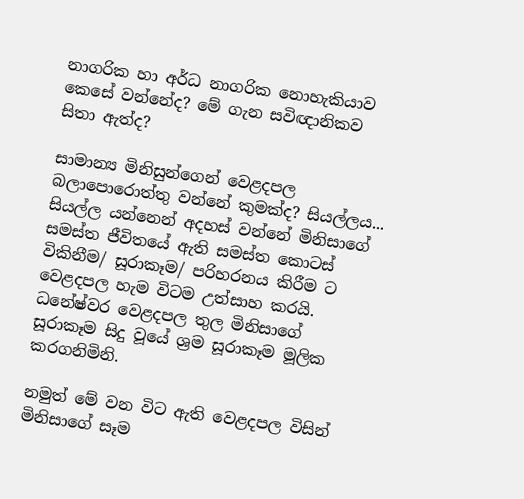නාගරික හා අර්ධ නාගරික නොහැකියාව කෙසේ වන්නේද? මේ ගැන සවිඥානිකව සිතා ඇත්ද?

සාමාන්‍ය මිනිසුන්ගෙන් වෙළදපල බලාපොරොත්තු වන්නේ කුමක්ද? සියල්ලය... සියල්ල යන්නෙන් අදහස් වන්නේ මිනිසාගේ සමස්ත ජීවිතයේ ඇති සමස්ත කොටස් විකිනීම/ සූරාකෑම/ පරිහරනය කිරීම ට වෙළදපල හැම විටම උත්සාහ කරයි. ධනේෂ්වර වෙළදපල තුල මිනිසාගේ සූරාකෑම සිදු වූයේ ශ්‍රම සූරාකෑම මූලික කරගනිමිනි.

නමුත් මේ වන විට ඇති වෙළදපල විසින් මිනිසාගේ සෑම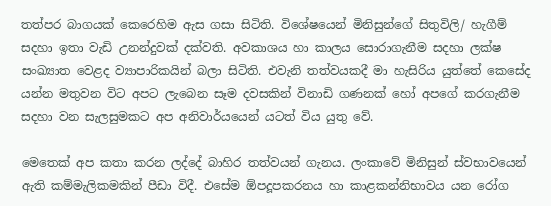තත්පර බාගයක් කෙරෙහිම ඇස ගසා සිටිති. විශේෂයෙන් මිනිසුන්ගේ සිතුවිලි/ හැගීම් සදහා ඉතා වැඩි උනන්දුවක් දක්වති. අවකාශය හා කාලය සොරාගැනීම සදහා ලක්ෂ සංඛ්‍යාත වෙළද ව්‍යාපාරිකයින් බලා සිටිති. එවැනි තත්වයකදී මා හැසිරිය යුත්තේ කෙසේද යන්න මතුවන විට අපට ලැබෙන සෑම දවසකින් විනාඩි ගණනක් හෝ අපගේ කරගැනීම සදහා වන සැලසුමකට අප අනිවාර්යයෙන් යටත් විය යුතු වේ.

මෙතෙක් අප කතා කරන ලද්දේ බාහිර තත්වයන් ගැනය. ලංකාවේ මිනිසුන් ස්වභාවයෙන් ඇති කම්මැලිකමකින් පීඩා විදී. එසේම ඕපදූපකරනය හා කාළකන්නිභාවය යන රෝග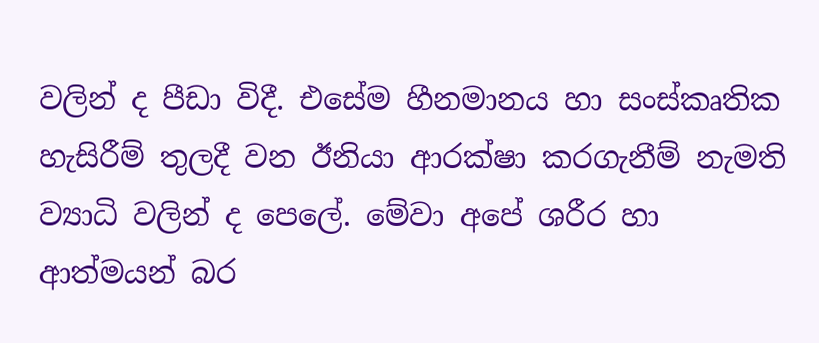වලින් ද පීඩා විදී. එසේම හීනමානය හා සංස්කෘතික හැසිරීම් තුලදී වන ඊනියා ආරක්ෂා කරගැනීම් නැමති ව්‍යාධි වලින් ද පෙලේ. මේවා අපේ ශරීර හා ආත්මයන් බර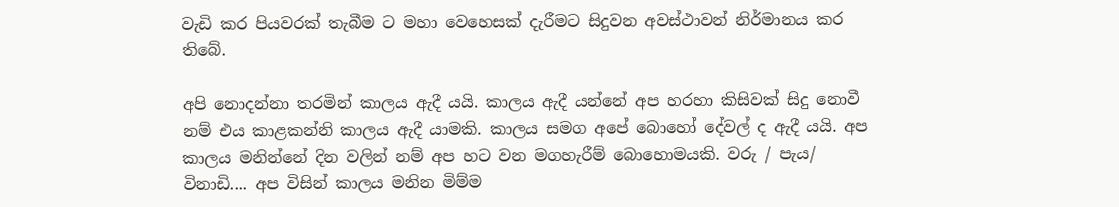වැඩි කර පියවරක් තැබීම ට මහා වෙහෙසක් දැරීමට සිදුවන අවස්ථාවන් නිර්මානය කර තිබේ.

අපි නොදන්නා තරමින් කාලය ඇදී යයි. කාලය ඇදී යන්නේ අප හරහා කිසිවක් සිදු නොවී නම් එය කාළකන්නි කාලය ඇදී යාමකි. කාලය සමග අපේ බොහෝ දේවල් ද ඇදී යයි. අප කාලය මනින්නේ දින වලින් නම් අප හට වන මගහැරීම් බොහොමයකි. වරු / පැය/ විනාඩි.... අප විසින් කාලය මනින මිම්ම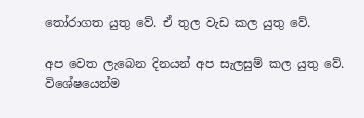තෝරාගත යුතු වේ. ඒ තුල වැඩ කල යුතු වේ.

අප වෙත ලැබෙන දිනයන් අප සැලසුම් කල යුතු වේ. විශේෂයෙන්ම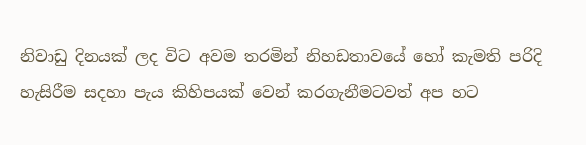නිවාඩු දිනයක් ලද විට අවම තරමින් නිහඩතාවයේ හෝ කැමති පරිදි හැසිරීම සදහා පැය කිහිපයක් වෙන් කරගැනීමටවත් අප හට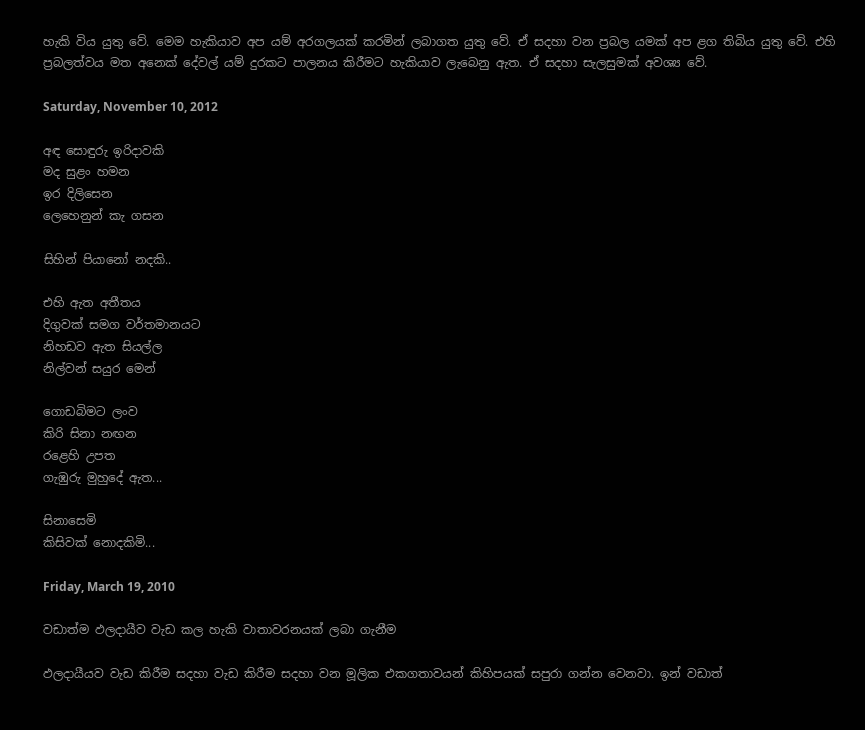හැකි විය යුතු වේ. මෙම හැකියාව අප යම් අරගලයක් කරමින් ලබාගත යුතු වේ. ඒ සදහා වන ප්‍රබල යමක් අප ළග තිබිය යුතු වේ. එහි ප්‍රබලත්වය මත අනෙක් දේවල් යම් දුරකට පාලනය කිරීමට හැකියාව ලැබෙනු ඇත. ඒ සදහා සැලසුමක් අවශ්‍ය වේ.

Saturday, November 10, 2012

අඳ සොඳුරු ඉරිදාවකි
මද සුළං හමන
ඉර දිලිසෙන
ලෙහෙනුන් කැ ගසන

සිහින් පියානෝ නදකි..

එහි ඇත අතීතය
දිගුවක් සමග වර්තමානයට
නිහඩව ඇත සියල්ල
නිල්වන් සයුර මෙන්

ගොඩබිමට ලංව
කිරි සිනා නඟන
රළෙහි උපත
ගැඹුරු මුහුදේ ඇත...

සිනාසෙමි
කිසිවක් නොදකිමි...

Friday, March 19, 2010

වඩාත්ම ඵලදායීව වැඩ කල හැකි වාතාවරනයක් ලබා ගැනීම

ඵලදායීයව වැඩ කිරීම සදහා වැඩ කිරීම සදහා වන මූලික එකගතාවයන් කිහිපයක් සපුරා ගන්න වෙනවා. ඉන් වඩාත්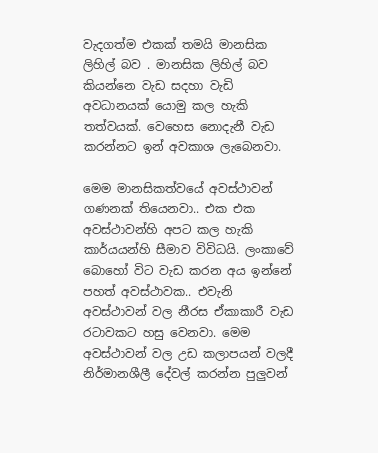වැදගත්ම එකක් තමයි මානසික ලිහිල් බව . මානසික ලිහිල් බව කියන්නෙ වැඩ සදහා වැඩි අවධානයක් යොමු කල හැකි තත්වයක්. වෙහෙස නොදැනී වැඩ කරන්නට ඉන් අවකාශ ලැබෙනවා.

මෙම මානසිකත්වයේ අවස්ථාවන් ගණනක් තියෙනවා.. එක එක අවස්ථාවන්හි අපට කල හැකි කාර්යයන්හි සීමාව විවිධයි. ලංකාවේ බොහෝ විට වැඩ කරන අය ඉන්නේ පහත් අවස්ථාවක.. එවැනි අවස්ථාවන් වල නීරස ඒකාකාරී වැඩ රටාවකට හසු වෙනවා. මෙම අවස්ථාවන් වල උඩ කලාපයන් වලදී නිර්මානශීලී දේවල් කරන්න පුලුවන්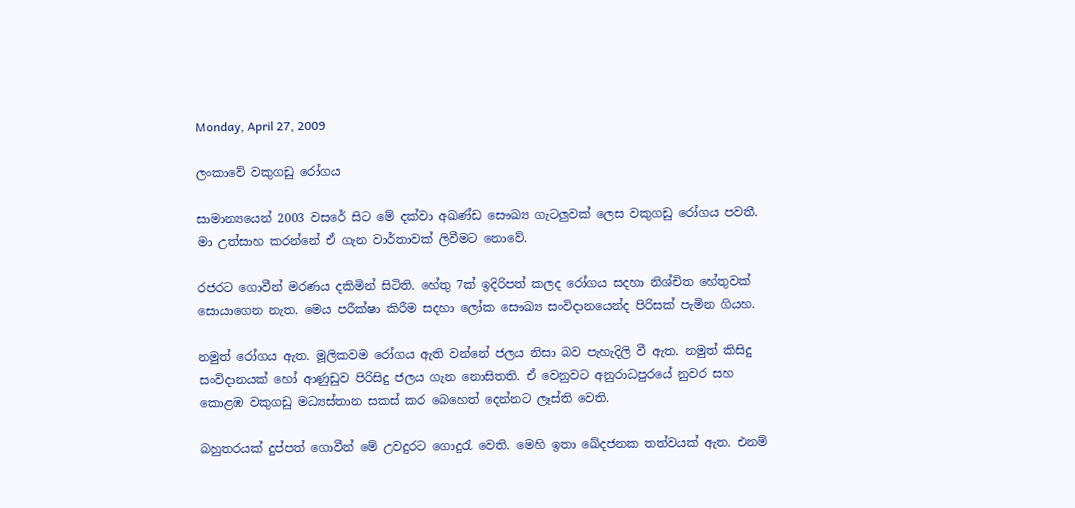Monday, April 27, 2009

ලංකාවේ වකුගඩු රෝගය

සාමාන්‍යයෙන් 2003 වසරේ සිට මේ දක්වා අඛණ්ඩ සෞඛ්‍ය ගැටලුවක් ලෙස වකුගඩු රෝගය පවතී. මා උත්සාහ කරන්නේ ඒ ගැන වාර්තාවක් ලිවීමට නොවේ.

රජරට ගොවීන් මරණය දකිමින් සිටිති. හේතු 7ක් ඉදිරිපත් කලද රෝගය සදහා නිශ්චිත හේතුවක් සොයාගෙන නැත. මෙය පරීක්ෂා කිරීම සදහා ලෝක සෞඛ්‍ය සංවිදානයෙන්ද පිරිසක් පැමින ගියහ.

නමුත් රෝගය ඇත. මූලිකවම රෝගය ඇති වන්නේ ජලය නිසා බව පැහැදිලි වී ඇත. නමුත් කිසිදු සංවිදානයක් හෝ ආණුඩුව පිරිසිදු ජලය ගැන නොසිතති. ඒ වෙනුවට අනුරාධපුරයේ නුවර සහ කොළඹ වකුගඩු මධ්‍යස්තාන සකස් කර බෙහෙත් දෙන්නට ලෑස්ති වෙති.

බහුතරයක් දුප්පත් ගොවීන් මේ උවදුරට ගොදුරැ වෙති. මෙහි ඉතා ඛේදජනක තත්වයක් ඇත. එනම්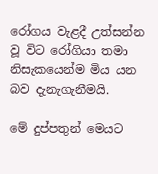රෝගය වැළදී උත්සන්න වූ විට රෝගියා තමා නිසැකයෙන්ම මිය යන බව දැනැගැනීමයි.

මේ දුප්පතුන් මෙයට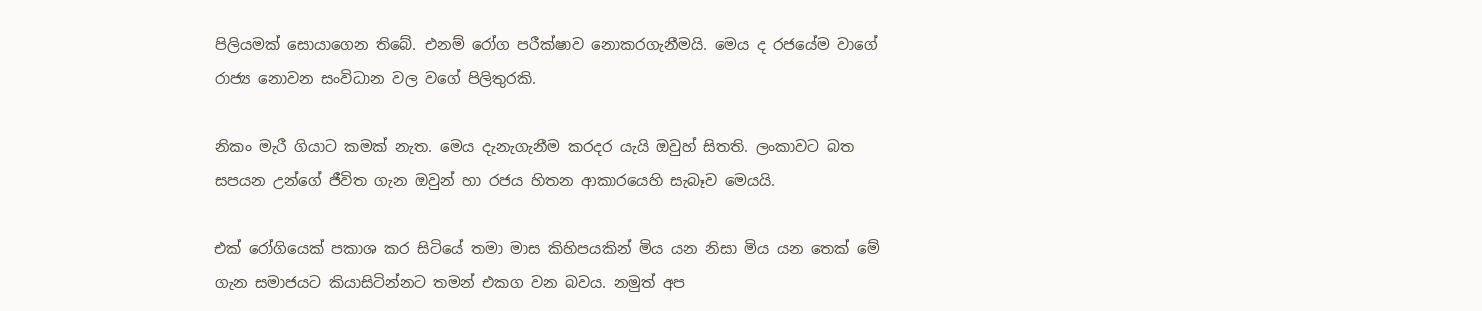පිලියමක් සොයාගෙන තිබේ. එනම් රෝග පරීක්ෂාව නොකරගැනීමයි. මෙය ද රජයේම වාගේ රාජ්‍ය නොවන සංවිධාන වල වගේ පිලිතුරකි.

නිකං මැරී ගියාට කමක් නැත. මෙය දැනැගැනීම කරදර යැයි ඔවුහ් සිතති. ලංක‍ාවට බත සපයන උන්ගේ ජීවිත ගැන ඔවුන් හා රජය හිතන ආකාරයෙහි සැබෑව මෙයයි.

එක් රෝගියෙක් පකාශ කර සිටියේ තමා මාස කිහිපයකින් මිය යන නිසා මිය යන තෙක් මේ ගැන සමාජයට කියාසිටින්නට තමන් එකග වන බවය. නමුත් අප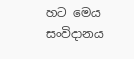හට මෙය සංවිදානය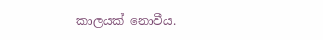කාලයක් නොවීය.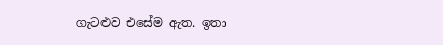ගැටළුව එසේම ඇත. ඉතා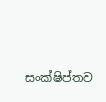සංක්ෂිප්තව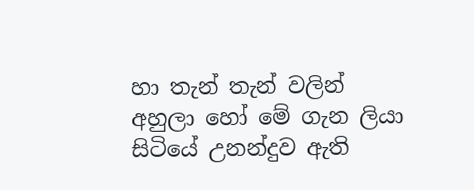හා තැන් තැන් වලින් අහුලා හෝ මේ ගැන ලියා සිටියේ උනන්දුව ඇති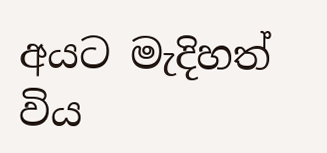අයට මැදිහත් විය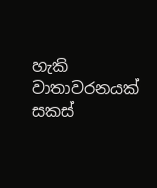හැකි වාතාවරනයක් සකස්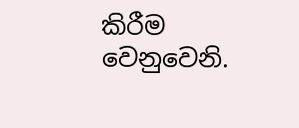කිරීම වෙනුවෙනි.